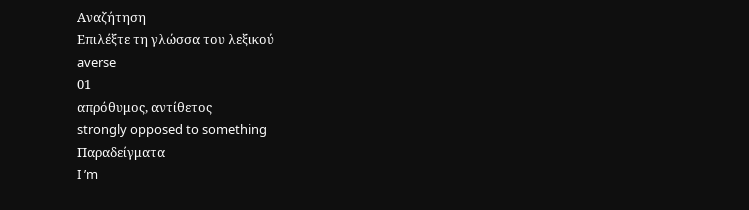Αναζήτηση
Επιλέξτε τη γλώσσα του λεξικού
averse
01
απρόθυμος, αντίθετος
strongly opposed to something
Παραδείγματα
I ’m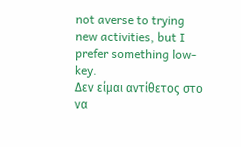not averse to trying new activities, but I prefer something low-key.
Δεν είμαι αντίθετος στο να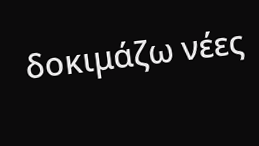δοκιμάζω νέες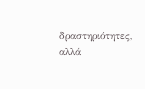δραστηριότητες, αλλά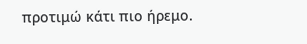προτιμώ κάτι πιο ήρεμο.